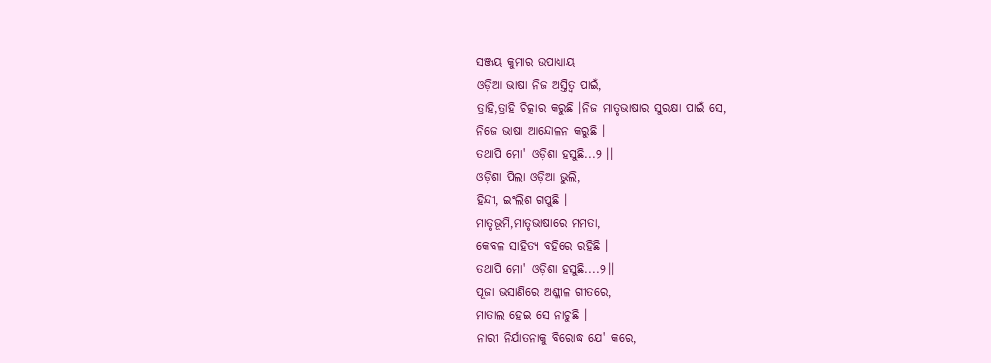ସଞ୍ଜୟ କୁମାର ଉପାଧ୍ୟାୟ
ଓଡ଼ିଆ ଭାଷା ନିଜ ଅସ୍ତିତ୍ବ ପାଇଁ,
ତ୍ରାହି,ତ୍ରାହି ଚିତ୍କାର କରୁଛି ।ନିଜ ମାତୃଭାଷାର ସୁରକ୍ଷା ପାଇଁ ସେ,
ନିଜେ ଭାଷା ଆନ୍ଦୋଳନ କରୁଛି ।
ତଥାପି ମୋ' ଓଡ଼ିଶା ହସୁଛି...୨ ।।
ଓଡ଼ିଶା ପିଲା ଓଡ଼ିଆ ଭୁଲି,
ହିନ୍ଦୀ, ଇଂଲିଶ ଗପୁଛି ।
ମାତୃଭୂମି,ମାତୃଭାଷାରେ ମମତା,
କେବଳ ସାହିତ୍ୟ ବହିରେ ରହିଛି ।
ତଥାପି ମୋ' ଓଡ଼ିଶା ହସୁଛି....୨।।
ପୂଜା ଭସାଣିରେ ଅଶ୍ଳୀଳ ଗୀତରେ,
ମାତାଲ ହେଇ ସେ ନାଚୁଛି ।
ନାରୀ ନିର୍ଯାତନାକୁ ବିରୋଦ୍ଧ ଯେ' କରେ,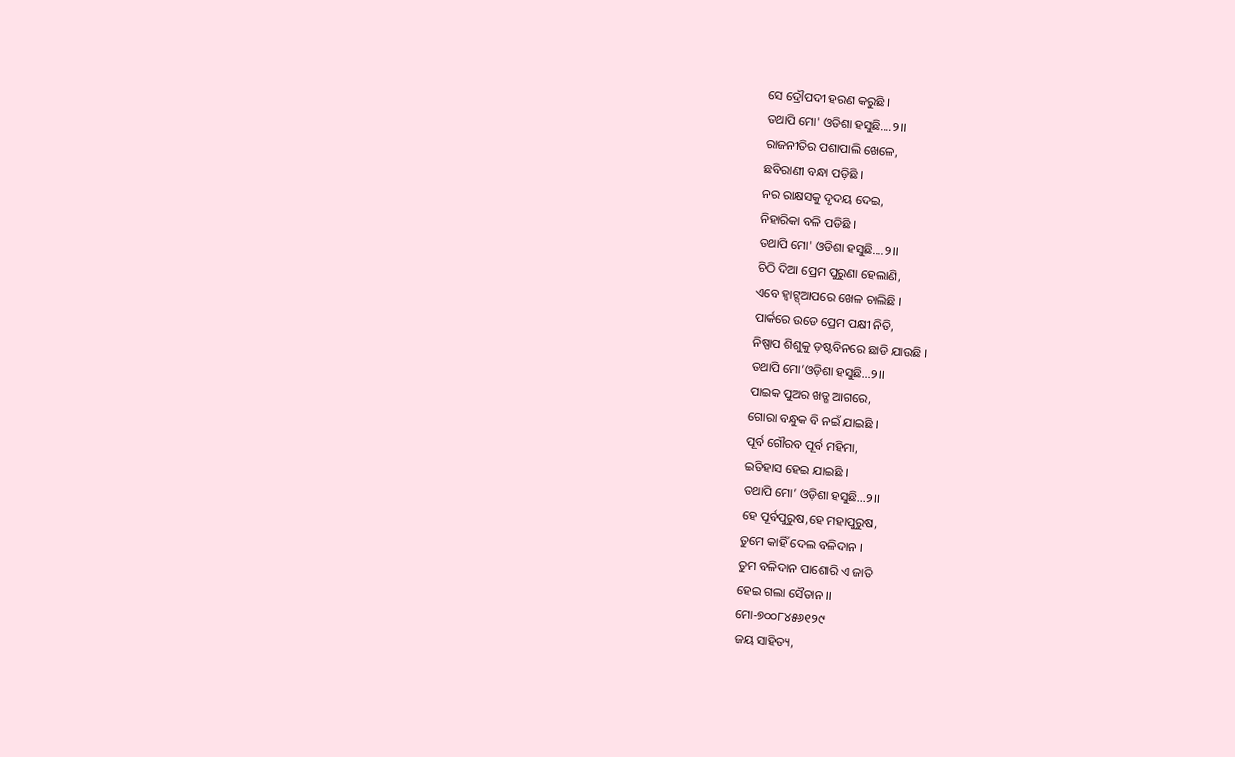ସେ ଦ୍ରୌପଦୀ ହରଣ କରୁଛି ।
ତଥାପି ମୋ' ଓଡିଶା ହସୁଛି....୨।।
ରାଜନୀତିର ପଶାପାଲି ଖେଳେ,
ଛବିରାଣୀ ବନ୍ଧା ପଡ଼ିଛି ।
ନର ରାକ୍ଷସକୁ ଦୃଦୟ ଦେଇ,
ନିହାରିକା ବଳି ପଡିଛି ।
ତଥାପି ମୋ' ଓଡିଶା ହସୁଛି....୨।।
ଚିଠି ଦିଆ ପ୍ରେମ ପୁରୁଣା ହେଲାଣି,
ଏବେ ହ୍ଵାଟ୍ସ୍ଆପରେ ଖେଳ ଚାଲିଛି ।
ପାର୍କରେ ଉଡେ ପ୍ରେମ ପକ୍ଷୀ ନିତି,
ନିଷ୍ପାପ ଶିଶୁକୁ ଡ଼ଷ୍ଟବିନରେ ଛାଡି ଯାଉଛି ।
ତଥାପି ମୋ’ଓଡ଼ିଶା ହସୁଛି…୨।।
ପାଇକ ପୁଅର ଖଡ୍ଗ ଆଗରେ,
ଗୋରା ବନ୍ଧୁକ ବି ନଇଁ ଯାଇଛି ।
ପୂର୍ବ ଗୌରବ ପୂର୍ବ ମହିମା,
ଇତିହାସ ହେଇ ଯାଇଛି ।
ତଥାପି ମୋ’ ଓଡ଼ିଶା ହସୁଛି…୨।।
ହେ ପୂର୍ବପୁରୁଷ,ହେ ମହାପୁରୁଷ,
ତୁମେ କାହିଁ ଦେଲ ବଳିଦାନ ।
ତୁମ ବଳିଦାନ ପାଶୋରି ଏ ଜାତି
ହେଇ ଗଲା ସୈତାନ ।।
ମୋ-୭୦୦୮୪୫୬୧୨୯
ଜୟ ସାହିତ୍ୟ,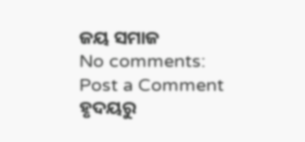ଜୟ ସମାଜ
No comments:
Post a Comment
ହୃଦୟରୁ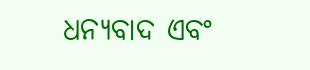ଧନ୍ୟବାଦ ଏବଂ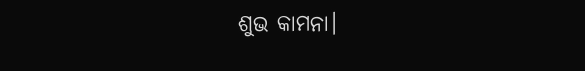ଶୁଭ କାମନା।